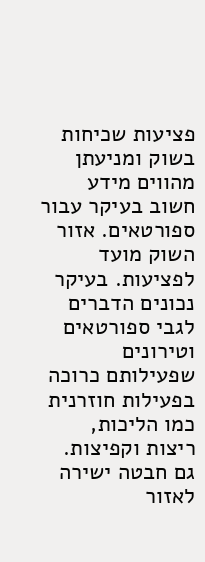פציעות שכיחות בשוק ומניעתן מהווים מידע חשוב בעיקר עבור ספורטאים. אזור השוק מועד לפציעות. בעיקר נכונים הדברים לגבי ספורטאים וטירונים שפעילותם כרוכה בפעילות חוזרנית כמו הליכות, ריצות וקפיצות. גם חבטה ישירה לאזור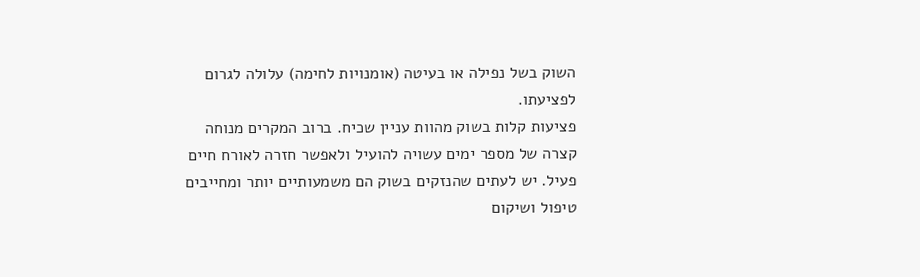השוק בשל נפילה או בעיטה (אומנויות לחימה) עלולה לגרום לפציעתו.
פציעות קלות בשוק מהוות עניין שכיח. ברוב המקרים מנוחה קצרה של מספר ימים עשויה להועיל ולאפשר חזרה לאורח חיים פעיל. יש לעתים שהנזקים בשוק הם משמעותיים יותר ומחייבים טיפול ושיקום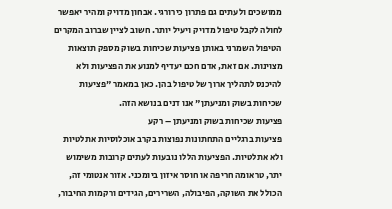ממושכים ולעתים גם פתרון כירורגי. אבחון מדויק ומהיר יאפשר לחולה לקבל טיפול מדויק ויעיל יותר. חשוב לציין שברוב המקרים הטיפול השמרני באותן פציעות שכיחות בשוק מספק תוצאות מצוינות. אם זאת, אדם חכם יעדיף למנוע את הפציעות ולא להיכנס לתהליך ארוך של טיפול בהן. כאן במאמר "פציעות שכיחות בשוק ומניעתן" אנו דנים בנושא הזה.
פציעות שכיחות בשוק ומניעתן – רקע
פציעות ברגליים התחתונות נפוצות בקרב אוכלוסיות אתלטיות ולא אתלטיות. הפציעות הללו נובעות לעתים קרובות משימוש יתר, טראומה חריפה או חוסר איזון ביומכני. אזור אנטומי זה, הכולל את השוקה, הפיבולה, השרירים, הגידים ורקמות החיבור,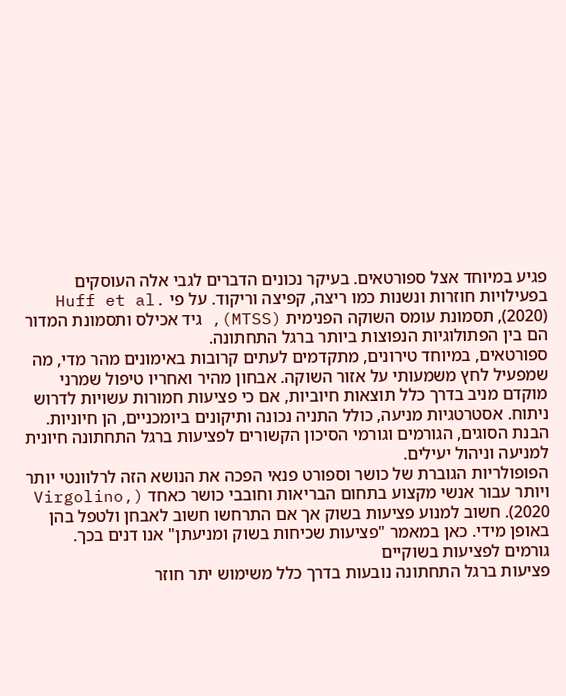פגיע במיוחד אצל ספורטאים. בעיקר נכונים הדברים לגבי אלה העוסקים בפעילויות חוזרות ונשנות כמו ריצה, קפיצה וריקוד. על פי Huff et al. (2020), תסמונת עומס השוקה הפנימית (MTSS), גיד אכילס ותסמונת המדור הם בין הפתולוגיות הנפוצות ביותר ברגל התחתונה.
ספורטאים, במיוחד טירונים, מתקדמים לעתים קרובות באימונים מהר מדי, מה שמפעיל לחץ משמעותי על אזור השוקה. אבחון מהיר ואחריו טיפול שמרני מוקדם מניב בדרך כלל תוצאות חיוביות, אם כי פציעות חמורות עשויות לדרוש ניתוח. אסטרטגיות מניעה, כולל התניה נכונה ותיקונים ביומכניים, הן חיוניות. הבנת הסוגים, הגורמים וגורמי הסיכון הקשורים לפציעות ברגל התחתונה חיונית למניעה וניהול יעילים.
הפופולריות הגוברת של כושר וספורט פנאי הפכה את הנושא הזה לרלוונטי יותר ויותר עבור אנשי מקצוע בתחום הבריאות וחובבי כושר כאחד (Virgolino, 2020). חשוב למנוע פציעות בשוק אך אם התרחשו חשוב לאבחן ולטפל בהן באופן מידי. כאן במאמר "פציעות שכיחות בשוק ומניעתן" אנו דנים בכך.
גורמים לפציעות בשוקיים
פציעות ברגל התחתונה נובעות בדרך כלל משימוש יתר חוזר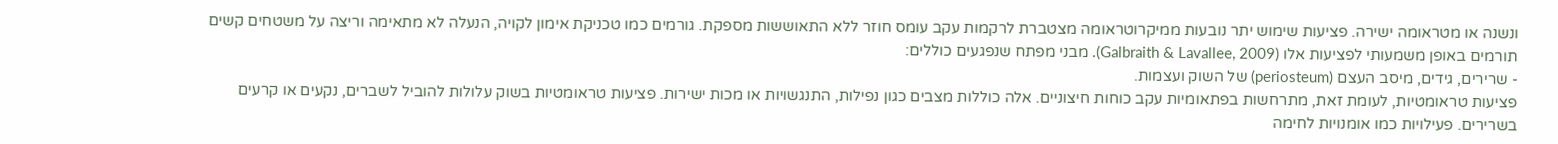ונשנה או מטראומה ישירה. פציעות שימוש יתר נובעות ממיקרוטראומה מצטברת לרקמות עקב עומס חוזר ללא התאוששות מספקת. גורמים כמו טכניקת אימון לקויה, הנעלה לא מתאימה וריצה על משטחים קשים תורמים באופן משמעותי לפציעות אלו (Galbraith & Lavallee, 2009). מבני מפתח שנפגעים כוללים:
- שרירים, גידים, מיסב העצם (periosteum) של השוק ועצמות.
פציעות טראומטיות, לעומת זאת, מתרחשות בפתאומיות עקב כוחות חיצוניים. אלה כוללות מצבים כגון נפילות, התנגשויות או מכות ישירות. פציעות טראומטיות בשוק עלולות להוביל לשברים, נקעים או קרעים בשרירים. פעילויות כמו אומנויות לחימה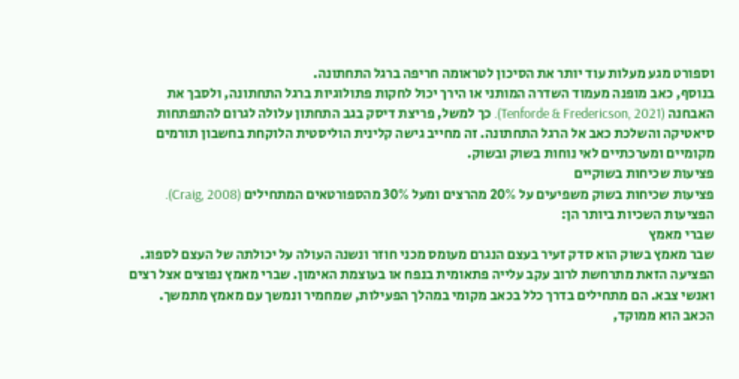וספורט מגע מעלות עוד יותר את הסיכון לטראומה חריפה ברגל התחתונה.
בנוסף, כאב מופנה מעמוד השדרה המותני או הירך יכול לחקות פתולוגיות ברגל התחתונה, ולסבך את האבחנה (Tenforde & Fredericson, 2021). כך למשל, פריצת דיסק בגב התחתון עלולה לגרום להתפתחות סיאטיקה והשלכת כאב אל הרגל התחתונה. זה מחייב גישה קלינית הוליסטית הלוקחת בחשבון תורמים מקומיים ומערכתיים לאי נוחות בשוק ובשוק.
פציעות שכיחות בשוקיים
פציעות שכיחות בשוק משפיעים על 20% מהרצים ומעל 30% מהספורטאים המתחילים (Craig, 2008). הפציעות השכיות ביותר הן:
שברי מאמץ
שבר מאמץ בשוק הוא סדק זעיר בעצם הנגרם מעומס מכני חוזר ונשנה העולה על יכולתה של העצם לספוג. הפציעה הזאת מתרחשת לרוב עקב עלייה פתאומית בנפח או בעוצמת האימון. שברי מאמץ נפוצים אצל רצים ואנשי צבא. הם מתחילים בדרך כלל בכאב מקומי במהלך הפעילות, שמחמיר ונמשך עם מאמץ מתמשך. הכאב הוא ממוקד,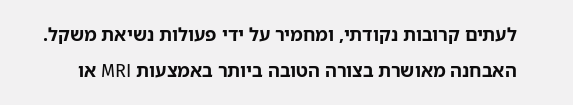לעתים קרובות נקודתי, ומחמיר על ידי פעולות נשיאת משקל. האבחנה מאושרת בצורה הטובה ביותר באמצעות MRI או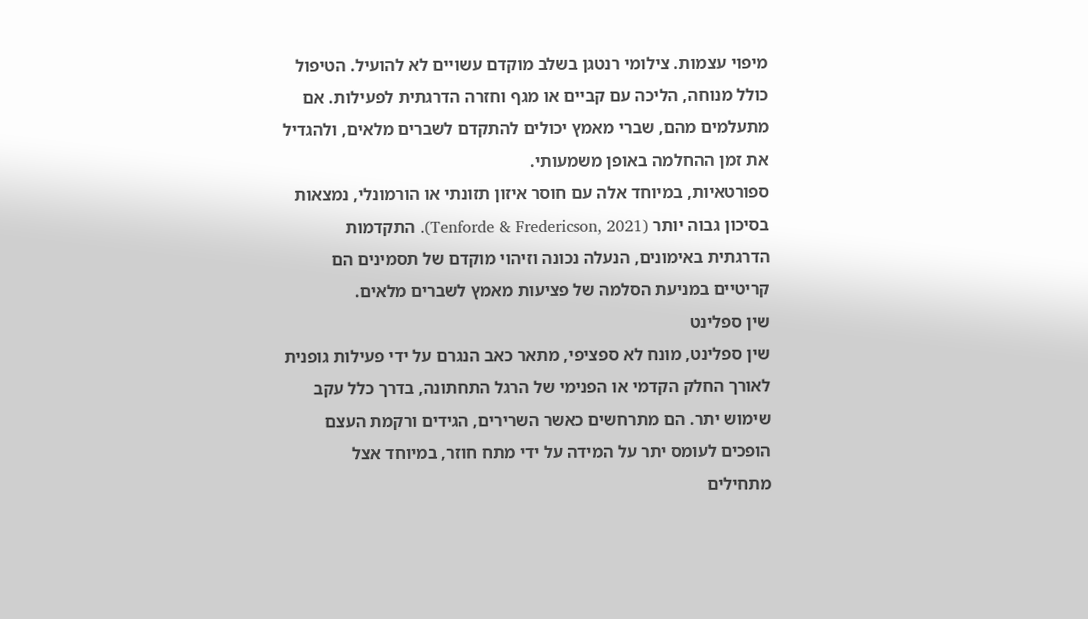מיפוי עצמות. צילומי רנטגן בשלב מוקדם עשויים לא להועיל. הטיפול כולל מנוחה, הליכה עם קביים או מגף וחזרה הדרגתית לפעילות. אם מתעלמים מהם, שברי מאמץ יכולים להתקדם לשברים מלאים, ולהגדיל את זמן ההחלמה באופן משמעותי.
ספורטאיות, במיוחד אלה עם חוסר איזון תזונתי או הורמונלי, נמצאות בסיכון גבוה יותר (Tenforde & Fredericson, 2021). התקדמות הדרגתית באימונים, הנעלה נכונה וזיהוי מוקדם של תסמינים הם קריטיים במניעת הסלמה של פציעות מאמץ לשברים מלאים.
שין ספלינט
שין ספלינט, מונח לא ספציפי, מתאר כאב הנגרם על ידי פעילות גופנית לאורך החלק הקדמי או הפנימי של הרגל התחתונה, בדרך כלל עקב שימוש יתר. הם מתרחשים כאשר השרירים, הגידים ורקמת העצם הופכים לעומס יתר על המידה על ידי מתח חוזר, במיוחד אצל מתחילים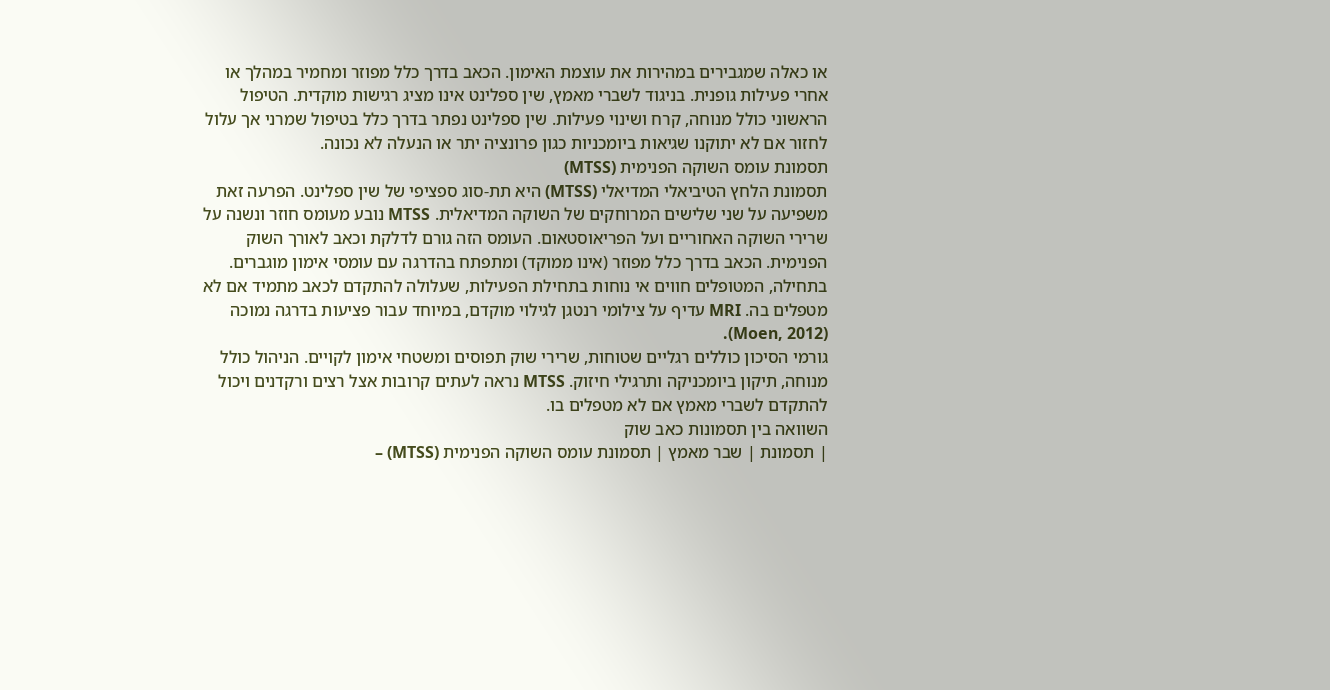או כאלה שמגבירים במהירות את עוצמת האימון. הכאב בדרך כלל מפוזר ומחמיר במהלך או אחרי פעילות גופנית. בניגוד לשברי מאמץ, שין ספלינט אינו מציג רגישות מוקדית. הטיפול הראשוני כולל מנוחה, קרח ושינוי פעילות. שין ספלינט נפתר בדרך כלל בטיפול שמרני אך עלול לחזור אם לא יתוקנו שגיאות ביומכניות כגון פרונציה יתר או הנעלה לא נכונה.
תסמונת עומס השוקה הפנימית (MTSS)
תסמונת הלחץ הטיביאלי המדיאלי (MTSS) היא תת-סוג ספציפי של שין ספלינט. הפרעה זאת משפיעה על שני שלישים המרוחקים של השוקה המדיאלית. MTSS נובע מעומס חוזר ונשנה על שרירי השוקה האחוריים ועל הפריאוסטאום. העומס הזה גורם לדלקת וכאב לאורך השוק הפנימית. הכאב בדרך כלל מפוזר (אינו ממוקד) ומתפתח בהדרגה עם עומסי אימון מוגברים.
בתחילה, המטופלים חווים אי נוחות בתחילת הפעילות, שעלולה להתקדם לכאב מתמיד אם לא מטפלים בה. MRI עדיף על צילומי רנטגן לגילוי מוקדם, במיוחד עבור פציעות בדרגה נמוכה (Moen, 2012).
גורמי הסיכון כוללים רגליים שטוחות, שרירי שוק תפוסים ומשטחי אימון לקויים. הניהול כולל מנוחה, תיקון ביומכניקה ותרגילי חיזוק. MTSS נראה לעתים קרובות אצל רצים ורקדנים ויכול להתקדם לשברי מאמץ אם לא מטפלים בו.
השוואה בין תסמונות כאב שוק
| תסמונת | שבר מאמץ | תסמונת עומס השוקה הפנימית (MTSS) –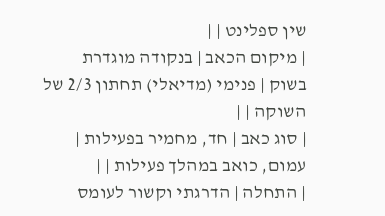שין ספלינט | |
| מיקום הכאב | בנקודה מוגדרת בשוק | פנימי (מדיאלי) תחתון 2/3 של השוקה | |
| סוג כאב | חד, מחמיר בפעילות | עמום, כואב במהלך פעילות | |
| התחלה | הדרגתי וקשור לעומס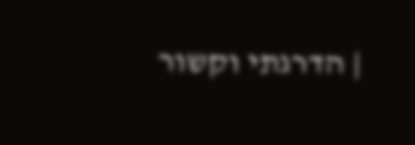| הדרגתי וקשור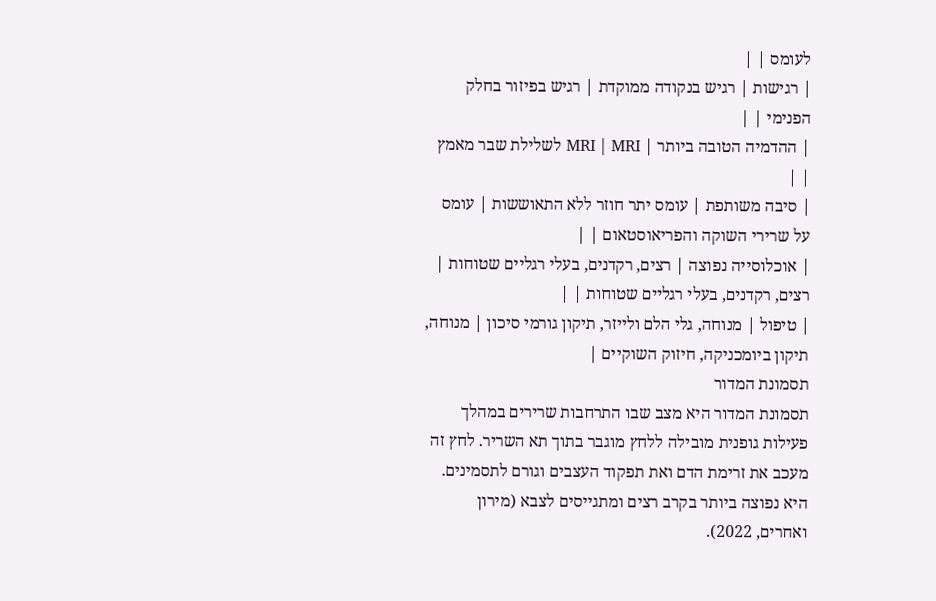לעומס | |
| רגישות | רגיש בנקודה ממוקדת | רגיש בפיזור בחלק הפנימי | |
| ההדמיה הטובה ביותר | MRI | MRI לשלילת שבר מאמץ | |
| סיבה משותפת | עומס יתר חוזר ללא התאוששות | עומס על שרירי השוקה והפריאוסטאום | |
| אוכלוסייה נפוצה | רצים, רקדנים, בעלי רגליים שטוחות | רצים, רקדנים, בעלי רגליים שטוחות | |
| טיפול | מנוחה, גלי הלם ולייזר, תיקון גורמי סיכון | מנוחה, תיקון ביומכניקה, חיזוק השוקיים |
תסמונת המדור
תסמונת המדור היא מצב שבו התרחבות שרירים במהלך פעילות גופנית מובילה ללחץ מוגבר בתוך תא השריר. לחץ זה מעכב את זרימת הדם ואת תפקוד העצבים וגורם לתסמינים. היא נפוצה ביותר בקרב רצים ומתגייסים לצבא (מירון ואחרים, 2022).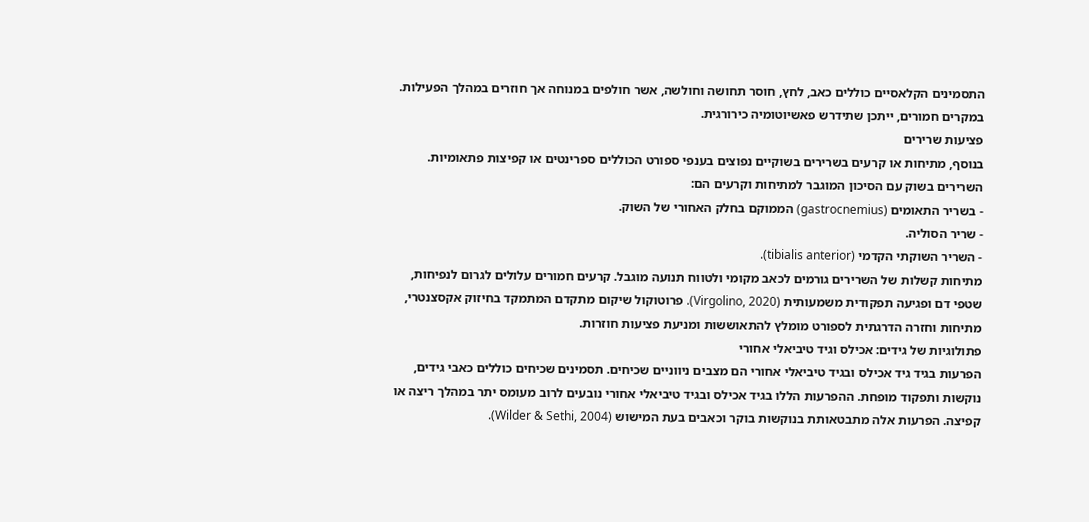התסמינים הקלאסיים כוללים כאב, לחץ, חוסר תחושה וחולשה, אשר חולפים במנוחה אך חוזרים במהלך הפעילות. במקרים חמורים, ייתכן שתידרש פאשיוטומיה כירורגית.
פציעות שרירים
בנוסף, מתיחות או קרעים בשרירים בשוקיים נפוצים בענפי ספורט הכוללים ספרינטים או קפיצות פתאומיות. השרירים בשוק עם הסיכון המוגבר למתיחות וקרעים הם:
- בשריר התאומים (gastrocnemius) הממוקם בחלק האחורי של השוק.
- שריר הסוליה.
- השריר השוקתי הקדמי (tibialis anterior).
מתיחות קשלות של השרירים גורמים לכאב מקומי ולטווח תנועה מוגבל. קרעים חמורים עלולים לגרום לנפיחות, שטפי דם ופגיעה תפקודית משמעותית (Virgolino, 2020). פרוטוקול שיקום מתקדם המתמקד בחיזוק אקסצנטרי, מתיחות וחזרה הדרגתית לספורט מומלץ להתאוששות ומניעת פציעות חוזרות.
פתולוגיות של גידים: אכילס וגיד טיביאלי אחורי
הפרעות בגיד גיד אכילס ובגיד טיביאלי אחורי הם מצבים ניווניים שכיחים. תסמינים שכיחים כוללים כאבי גידים, נוקשות ותפקוד מופחת. ההפרעות הללו בגיד אכילס ובגיד טיביאלי אחורי נובעים לרוב מעומס יתר במהלך ריצה או קפיצה. הפרעות אלה מתבטאותת בנוקשות בוקר וכאבים בעת המישוש (Wilder & Sethi, 2004).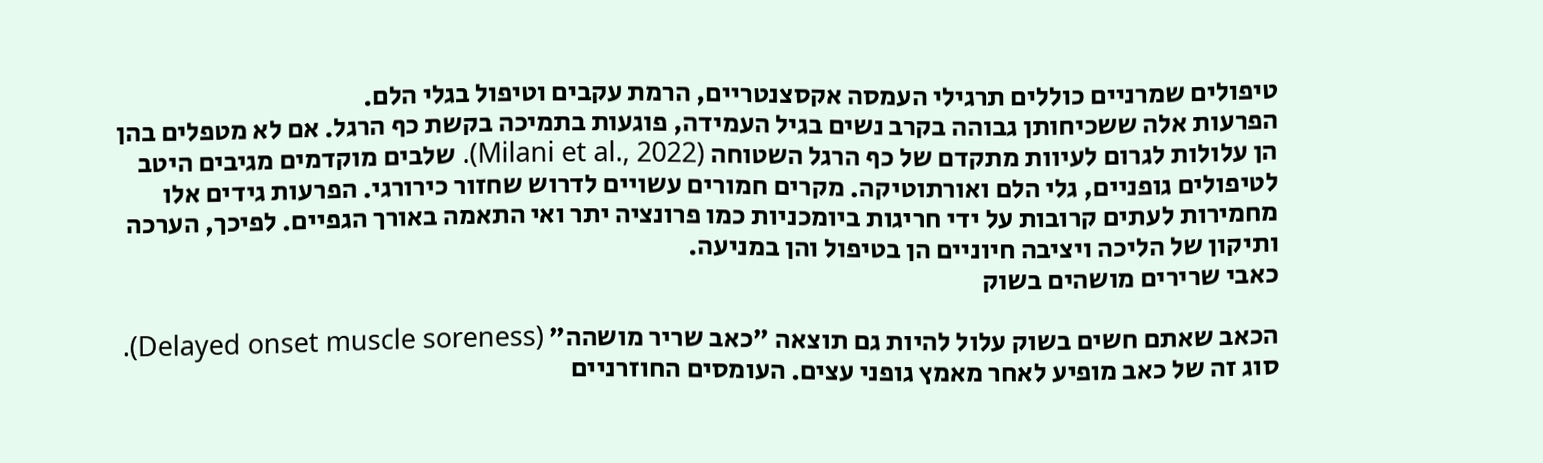טיפולים שמרניים כוללים תרגילי העמסה אקסצנטריים, הרמת עקבים וטיפול בגלי הלם.
הפרעות אלה ששכיחותן גבוהה בקרב נשים בגיל העמידה, פוגעות בתמיכה בקשת כף הרגל. אם לא מטפלים בהן הן עלולות לגרום לעיוות מתקדם של כף הרגל השטוחה (Milani et al., 2022). שלבים מוקדמים מגיבים היטב לטיפולים גופניים, גלי הלם ואורתוטיקה. מקרים חמורים עשויים לדרוש שחזור כירורגי. הפרעות גידים אלו מחמירות לעתים קרובות על ידי חריגות ביומכניות כמו פרונציה יתר ואי התאמה באורך הגפיים. לפיכך, הערכה ותיקון של הליכה ויציבה חיוניים הן בטיפול והן במניעה.
כאבי שרירים מושהים בשוק

הכאב שאתם חשים בשוק עלול להיות גם תוצאה "כאב שריר מושהה" (Delayed onset muscle soreness). סוג זה של כאב מופיע לאחר מאמץ גופני עצים. העומסים החוזרניים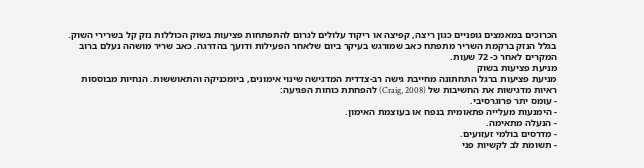הכרוכים במאמצים גופניים כגון ריצה, קפיצה או ריקוד עלולים לגרום להתפתחות פציעות בשוק הכוללות נזק קל בשרירי השוק. בגלל הנזק ברקמת השריר מתפתח כאב שמורגש בעיקר ביום שלאחר הפעילות ודועך בהדרגה. כאב שריר מושהה נעלם ברוב המקרים לאחר כ- 72 שעות.
מניעת פציעות בשוק
מניעת פציעות ברגל התחתונה מחייבת גישה רב-צדדית המדגישה שינוי אימונים, ביומכניקה והתאוששות. הנחיות מבוססות ראיות מדגישות את החשיבות של (Craig, 2008) להפחתת כוחות הפגיעה:
- עומס יתר פרוגרסיבי.
- הימנעות מעלייה פתאומית בנפח או בעוצמת האימון.
- הנעלה מתאימה.
- מדרסים בולמי זעזועים.
- תשומת לב לקשיות פני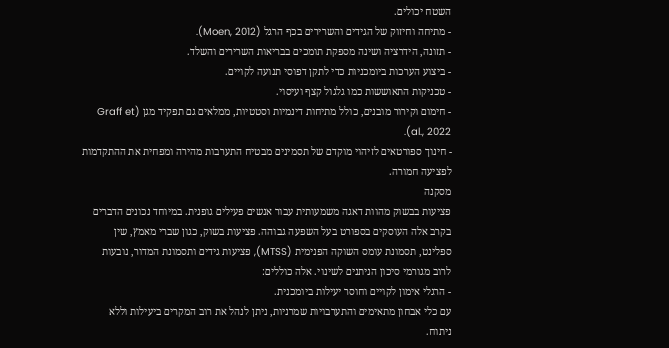השטח יכולים.
- מתיחה וחיזוק של הגידים והשרירים בכף הרגל (Moen, 2012).
- תזונה, הידרציה ושינה מספקת תומכים בבריאות השרירים והשלד.
- ביצוע הערכות ביומכניות כדי לתקן דפוסי תנועה לקויים.
- טכניקות התאוששות כמו גלגול קצף ועיסוי.
- חימום וקירור מובנים, כולל מתיחות דינמיות וסטטיות, ממלאים גם תפקיד מגן (Graff et al., 2022).
- חינוך ספורטאים לזיהוי מוקדם של תסמינים מבטיח התערבות מהירה ומפחית את ההתקדמות לפציעה חמורה.
מסקנה
פציעות בבשוק מהוות דאגה משמעותית עבור אנשים פעילים גופנית. במיוחד נכונים הדברים בקרב אלה העוסקים בספורט בעל השפעה גבוהה. פציעות בשוק, כגון שברי מאמץ, שין ספלינט, תסמונת עומס השוקה הפנימית (MTSS), פציעות גידים ותסמונת המדור, נובעות לרוב מגורמי סיכון הניתנים לשינוי. אלה כוללים:
- הרגלי אימון לקויים וחוסר יעילות ביומכנית.
עם כלי אבחון מתאימים והתערבויות שמרניות, ניתן לנהל את רוב המקרים ביעילות וללא ניתוח.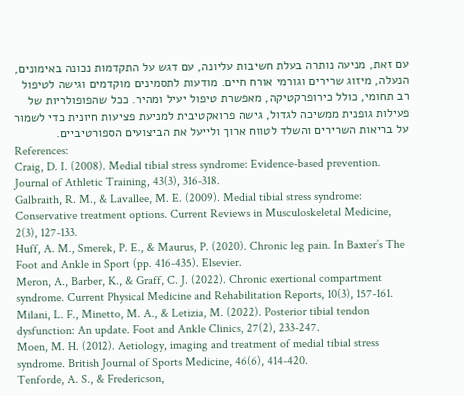עם זאת, מניעה נותרה בעלת חשיבות עליונה, עם דגש על התקדמות נכונה באימונים, הנעלה, מיזוג שרירים וגורמי אורח חיים. מודעות לתסמינים מוקדמים וגישה לטיפול רב תחומי, כולל כירופרקטיקה, מאפשרת טיפול יעיל ומהיר. ככל שהפופולריות של פעילות גופנית ממשיכה לגדול, גישה פרואקטיבית למניעת פציעות חיונית כדי לשמור על בריאות השרירים והשלד לטווח ארוך ולייעל את הביצועים הספורטיביים.
References:
Craig, D. I. (2008). Medial tibial stress syndrome: Evidence-based prevention. Journal of Athletic Training, 43(3), 316-318.
Galbraith, R. M., & Lavallee, M. E. (2009). Medial tibial stress syndrome: Conservative treatment options. Current Reviews in Musculoskeletal Medicine, 2(3), 127-133.
Huff, A. M., Smerek, P. E., & Maurus, P. (2020). Chronic leg pain. In Baxter’s The Foot and Ankle in Sport (pp. 416-435). Elsevier.
Meron, A., Barber, K., & Graff, C. J. (2022). Chronic exertional compartment syndrome. Current Physical Medicine and Rehabilitation Reports, 10(3), 157-161.
Milani, L. F., Minetto, M. A., & Letizia, M. (2022). Posterior tibial tendon dysfunction: An update. Foot and Ankle Clinics, 27(2), 233-247.
Moen, M. H. (2012). Aetiology, imaging and treatment of medial tibial stress syndrome. British Journal of Sports Medicine, 46(6), 414-420.
Tenforde, A. S., & Fredericson,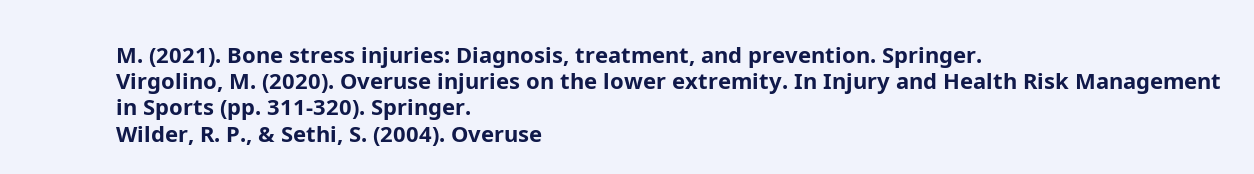M. (2021). Bone stress injuries: Diagnosis, treatment, and prevention. Springer.
Virgolino, M. (2020). Overuse injuries on the lower extremity. In Injury and Health Risk Management in Sports (pp. 311-320). Springer.
Wilder, R. P., & Sethi, S. (2004). Overuse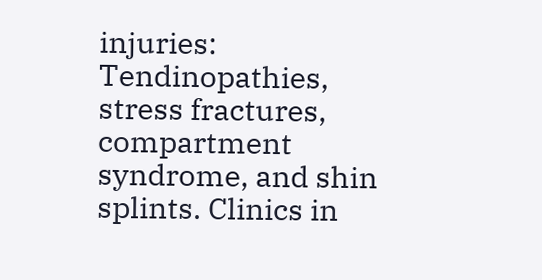injuries: Tendinopathies, stress fractures, compartment syndrome, and shin splints. Clinics in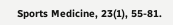Sports Medicine, 23(1), 55-81.